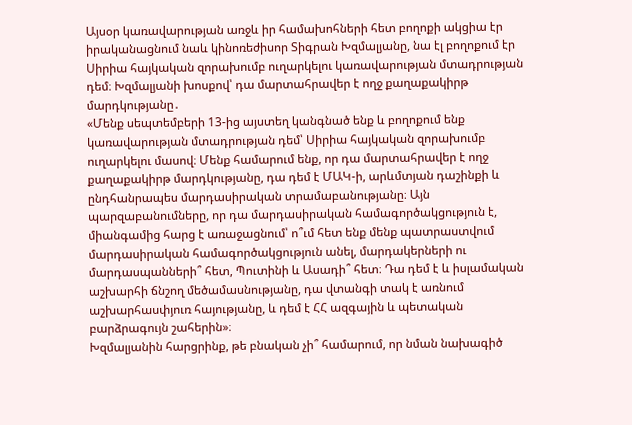Այսօր կառավարության առջև իր համախոհների հետ բողոքի ակցիա էր իրականացնում նաև կինոռեժիսոր Տիգրան Խզմալյանը, նա էլ բողոքում էր Սիրիա հայկական զորախումբ ուղարկելու կառավարության մտադրության դեմ։ Խզմալյանի խոսքով՝ դա մարտահրավեր է ողջ քաղաքակիրթ մարդկությանը․
«Մենք սեպտեմբերի 13-ից այստեղ կանգնած ենք և բողոքում ենք կառավարության մտադրության դեմ՝ Սիրիա հայկական զորախումբ ուղարկելու մասով։ Մենք համարում ենք, որ դա մարտահրավեր է ողջ քաղաքակիրթ մարդկությանը, դա դեմ է ՄԱԿ-ի, արևմտյան դաշինքի և ընդհանրապես մարդասիրական տրամաբանությանը։ Այն պարզաբանումները, որ դա մարդասիրական համագործակցություն է, միանգամից հարց է առաջացնում՝ ո՞ւմ հետ ենք մենք պատրաստվում մարդասիրական համագործակցություն անել, մարդակերների ու մարդասպանների՞ հետ, Պուտինի և Ասադի՞ հետ։ Դա դեմ է և իսլամական աշխարհի ճնշող մեծամասնությանը, դա վտանգի տակ է առնում աշխարհասփյուռ հայությանը, և դեմ է ՀՀ ազգային և պետական բարձրագույն շահերին»։
Խզմալյանին հարցրինք, թե բնական չի՞ համարում, որ նման նախագիծ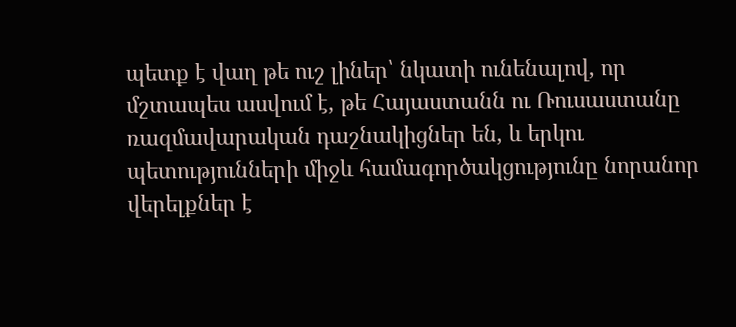պետք է վաղ թե ուշ լիներ՝ նկատի ունենալով, որ մշտապես ասվում է, թե Հայաստանն ու Ռուսաստանը ռազմավարական դաշնակիցներ են, և երկու պետությունների միջև համագործակցությունը նորանոր վերելքներ է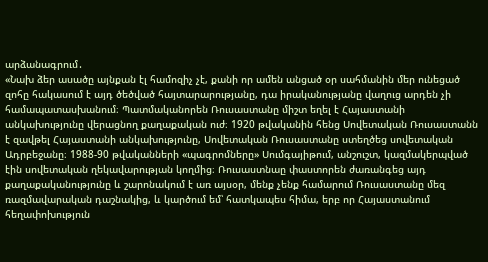արձանագրում․
«Նախ ձեր ասածը այնքան էլ համոզիչ չէ, քանի որ ամեն անցած օր սահմանին մեր ունեցած զոհը հակասում է այդ ծեծված հայտարարությանը, դա իրականությանը վաղուց արդեն չի համապատասխանում։ Պատմականորեն Ռուսաստանը միշտ եղել է Հայաստանի անկախությունը վերացնող քաղաքական ուժ։ 1920 թվականին հենց Սովետական Ռուսաստանն է զավթել Հայաստանի անկախությունը, Սովետական Ռուսաստանը ստեղծեց սովետական Ադրբեջանը։ 1988-90 թվականների «պագրոմները» Սումգայիթում, անշուշտ, կազմակերպված էին սովետական ղեկավարության կողմից։ Ռուսաստնաը փաստորեն ժառանգեց այդ քաղաքականությունը և շարոնակում է առ այսօր, մենք չենք համարում Ռուսաստանը մեզ ռազմավարական դաշնակից, և կարծում եմ՝ հատկապես հիմա, երբ որ Հայաստանում հեղափոխություն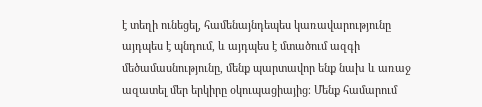է տեղի ունեցել, համենայնդեպես կառավարությունը այդպես է պնդում, և այդպես է մտածում ազգի մեծամասնությունը, մենք պարտավոր ենք նախ և առաջ ազատել մեր երկիրը օկուպացիայից։ Մենք համարում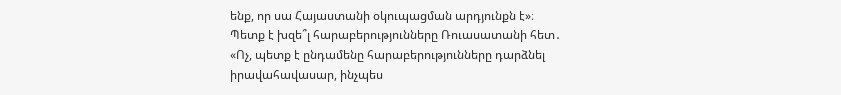ենք, որ սա Հայաստանի օկուպացման արդյունքն է»։
Պետք է խզե՞լ հարաբերությունները Ռուասատանի հետ․
«Ոչ, պետք է ընդամենը հարաբերությունները դարձնել իրավահավասար, ինչպես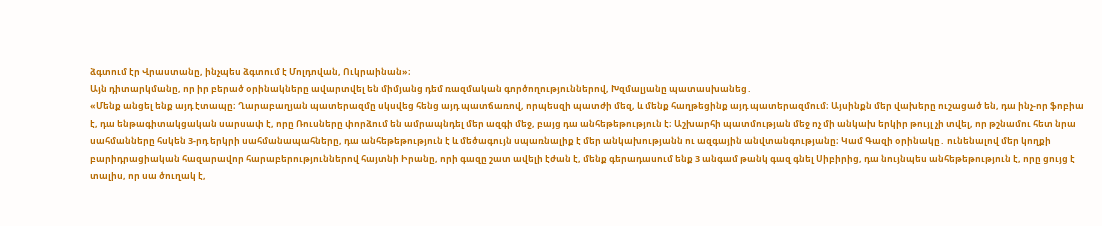ձգտում էր Վրաստանը, ինչպես ձգտում է Մոլդովան, Ուկրաինան»։
Այն դիտարկմանը, որ իր բերած օրինակները ավարտվել են միմյանց դեմ ռազմական գործողություններով, Խզմալյանը պատասխանեց․
«Մենք անցել ենք այդ էտապը։ Ղարաբաղյան պատերազմը սկսվեց հենց այդ պատճառով, որպեսզի պատժի մեզ, և մենք հաղթեցինք այդ պատերազմում։ Այսինքն մեր վախերը ուշացած են, դա ինչ-որ ֆոբիա է, դա ենթագիտակցական սարսափ է, որը Ռուսները փորձում են ամրապնդել մեր ազգի մեջ, բայց դա անհեթեթություն է։ Աշխարհի պատմության մեջ ոչ մի անկախ երկիր թույլ չի տվել, որ թշնամու հետ նրա սահմանները հսկեն 3-րդ երկրի սահմանապահները, դա անհեթեթություն է և մեծագույն սպառնալիք է մեր անկախությանն ու ազգային անվտանգությանը։ Կամ Գազի օրինակը․ ունենալով մեր կողքի բարիդրացիական հազարավոր հարաբերություններով հայտնի Իրանը, որի գազը շատ ավելի էժան է, մենք գերադասում ենք 3 անգամ թանկ գազ գնել Սիբիրից, դա նույնպես անհեթեթություն է, որը ցույց է տալիս, որ սա ծուղակ է,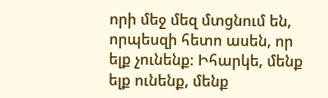որի մեջ մեզ մտցնում են, որպեսզի հետո ասեն, որ ելք չունենք։ Իհարկե, մենք ելք ունենք, մենք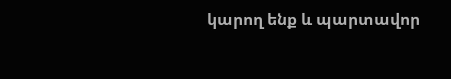կարող ենք և պարտավոր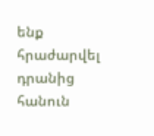ենք հրաժարվել դրանից հանուն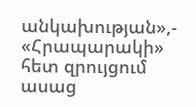անկախության»,- «Հրապարակի» հետ զրույցում ասաց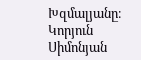Խզմալյանը։
Կորյուն Սիմոնյան